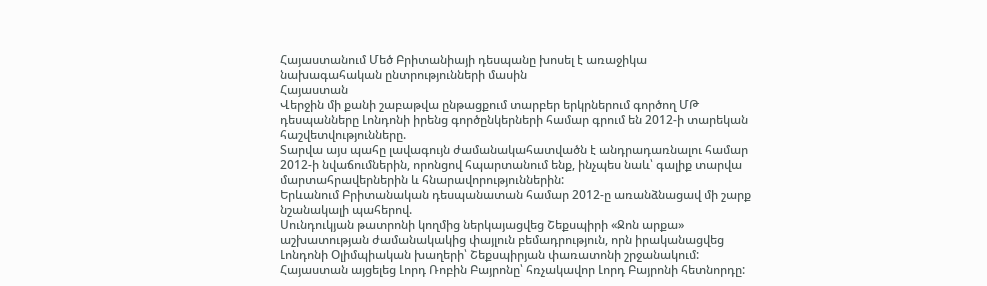Հայաստանում Մեծ Բրիտանիայի դեսպանը խոսել է առաջիկա նախագահական ընտրությունների մասին
Հայաստան
Վերջին մի քանի շաբաթվա ընթացքում տարբեր երկրներում գործող ՄԹ դեսպանները Լոնդոնի իրենց գործընկերների համար գրում են 2012-ի տարեկան հաշվետվությունները.
Տարվա այս պահը լավագույն ժամանակահատվածն է անդրադառնալու համար 2012-ի նվաճումներին, որոնցով հպարտանում ենք, ինչպես նաև՝ գալիք տարվա մարտահրավերներին և հնարավորություններին:
Երևանում Բրիտանական դեսպանատան համար 2012-ը առանձնացավ մի շարք նշանակալի պահերով.
Սունդուկյան թատրոնի կողմից ներկայացվեց Շեքսպիրի «Ջոն արքա» աշխատության ժամանակակից փայլուն բեմադրություն, որն իրականացվեց Լոնդոնի Օլիմպիական խաղերի՝ Շեքսպիրյան փառատոնի շրջանակում:
Հայաստան այցելեց Լորդ Ռոբին Բայրոնը՝ հռչակավոր Լորդ Բայրոնի հետնորդը: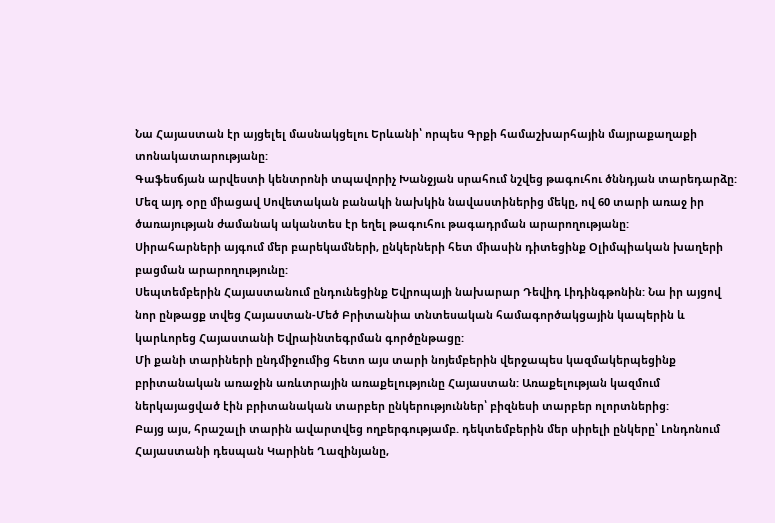Նա Հայաստան էր այցելել մասնակցելու Երևանի՝ որպես Գրքի համաշխարհային մայրաքաղաքի տոնակատարությանը:
Գաֆեսճյան արվեստի կենտրոնի տպավորիչ Խանջյան սրահում նշվեց թագուհու ծննդյան տարեդարձը: Մեզ այդ օրը միացավ Սովետական բանակի նախկին նավաստիներից մեկը, ով 60 տարի առաջ իր ծառայության ժամանակ ականտես էր եղել թագուհու թագադրման արարողությանը:
Սիրահարների այգում մեր բարեկամների, ընկերների հետ միասին դիտեցինք Օլիմպիական խաղերի բացման արարողությունը:
Սեպտեմբերին Հայաստանում ընդունեցինք Եվրոպայի նախարար Դեվիդ Լիդինգթոնին: Նա իր այցով նոր ընթացք տվեց Հայաստան-Մեծ Բրիտանիա տնտեսական համագործակցային կապերին և կարևորեց Հայաստանի Եվրաինտեգրման գործընթացը:
Մի քանի տարիների ընդմիջումից հետո այս տարի նոյեմբերին վերջապես կազմակերպեցինք բրիտանական առաջին առևտրային առաքելությունը Հայաստան: Առաքելության կազմում ներկայացված էին բրիտանական տարբեր ընկերություններ՝ բիզնեսի տարբեր ոլորտներից:
Բայց այս, հրաշալի տարին ավարտվեց ողբերգությամբ. դեկտեմբերին մեր սիրելի ընկերը՝ Լոնդոնում Հայաստանի դեսպան Կարինե Ղազինյանը,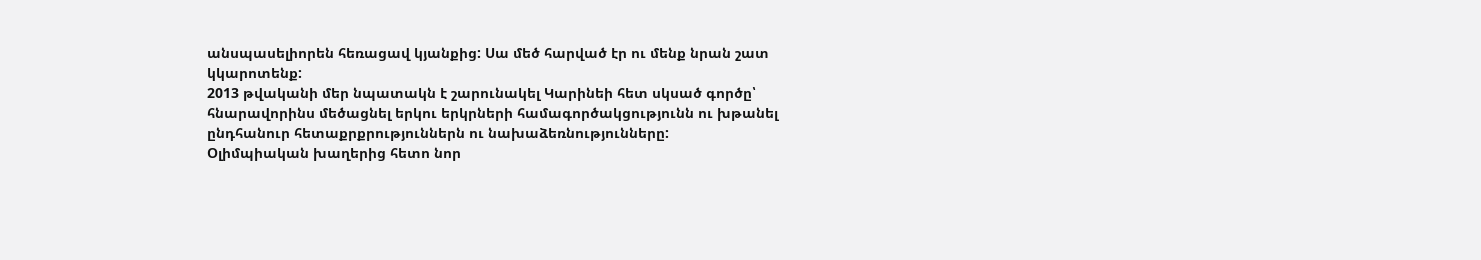անսպասելիորեն հեռացավ կյանքից: Սա մեծ հարված էր ու մենք նրան շատ կկարոտենք:
2013 թվականի մեր նպատակն է շարունակել Կարինեի հետ սկսած գործը՝ հնարավորինս մեծացնել երկու երկրների համագործակցությունն ու խթանել ընդհանուր հետաքրքրություններն ու նախաձեռնությունները:
Օլիմպիական խաղերից հետո նոր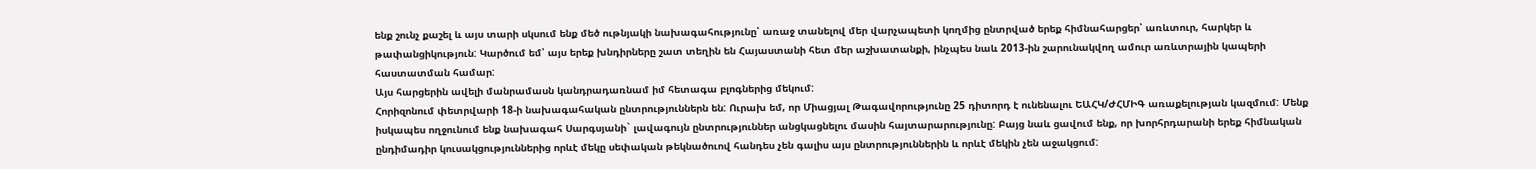ենք շունչ քաշել և այս տարի սկսում ենք մեծ ութնյակի նախագահությունը՝ առաջ տանելով մեր վարչապետի կողմից ընտրված երեք հիմնահարցեր՝ առևտուր, հարկեր և թափանցիկություն: Կարծում եմ՝ այս երեք խնդիրները շատ տեղին են Հայաստանի հետ մեր աշխատանքի, ինչպես նաև 2013-ին շարունակվող ամուր առևտրային կապերի հաստատման համար:
Այս հարցերին ավելի մանրամասն կանդրադառնամ իմ հետագա բլոգներից մեկում:
Հորիզոնում փետրվարի 18-ի նախագահական ընտրություններն են: Ուրախ եմ, որ Միացյալ Թագավորությունը 25 դիտորդ է ունենալու ԵԱՀԿ/ԺՀՄԻԳ առաքելության կազմում: Մենք իսկապես ողջունում ենք նախագահ Սարգսյանի` լավագույն ընտրություններ անցկացնելու մասին հայտարարությունը: Բայց նաև ցավում ենք, որ խորհրդարանի երեք հիմնական ընդիմադիր կուսակցություններից որևէ մեկը սեփական թեկնածուով հանդես չեն գալիս այս ընտրություններին և որևէ մեկին չեն աջակցում: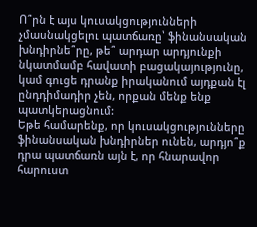Ո՞րն է այս կուսակցությունների չմասնակցելու պատճառը՝ ֆինանսական խնդիրնե՞րը, թե՞ արդար արդյունքի նկատմամբ հավատի բացակայությունը, կամ գուցե դրանք իրականում այդքան էլ ընդդիմադիր չեն, որքան մենք ենք պատկերացնում:
Եթե համարենք, որ կուսակցությունները ֆինանսական խնդիրներ ունեն, արդյո՞ք դրա պատճառն այն է, որ հնարավոր հարուստ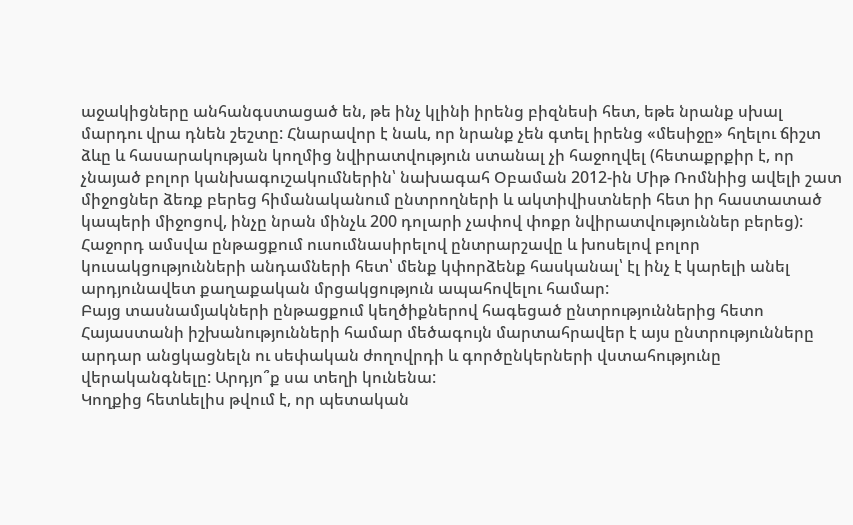աջակիցները անհանգստացած են, թե ինչ կլինի իրենց բիզնեսի հետ, եթե նրանք սխալ մարդու վրա դնեն շեշտը: Հնարավոր է նաև, որ նրանք չեն գտել իրենց «մեսիջը» հղելու ճիշտ ձևը և հասարակության կողմից նվիրատվություն ստանալ չի հաջողվել (հետաքրքիր է, որ չնայած բոլոր կանխագուշակումներին՝ նախագահ Օբաման 2012-ին Միթ Ռոմնիից ավելի շատ միջոցներ ձեռք բերեց հիմանականում ընտրողների և ակտիվիստների հետ իր հաստատած կապերի միջոցով, ինչը նրան մինչև 200 դոլարի չափով փոքր նվիրատվություններ բերեց): Հաջորդ ամսվա ընթացքում ուսումնասիրելով ընտրարշավը և խոսելով բոլոր կուսակցությունների անդամների հետ՝ մենք կփորձենք հասկանալ՝ էլ ինչ է կարելի անել արդյունավետ քաղաքական մրցակցություն ապահովելու համար:
Բայց տասնամյակների ընթացքում կեղծիքներով հագեցած ընտրություններից հետո Հայաստանի իշխանությունների համար մեծագույն մարտահրավեր է այս ընտրությունները արդար անցկացնելն ու սեփական ժողովրդի և գործընկերների վստահությունը վերականգնելը: Արդյո՞ք սա տեղի կունենա:
Կողքից հետևելիս թվում է, որ պետական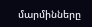մարմինները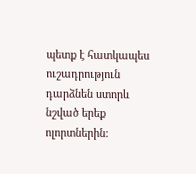պետք է հատկապես ուշադրություն դարձնեն ստորև նշված երեք ոլորտներին: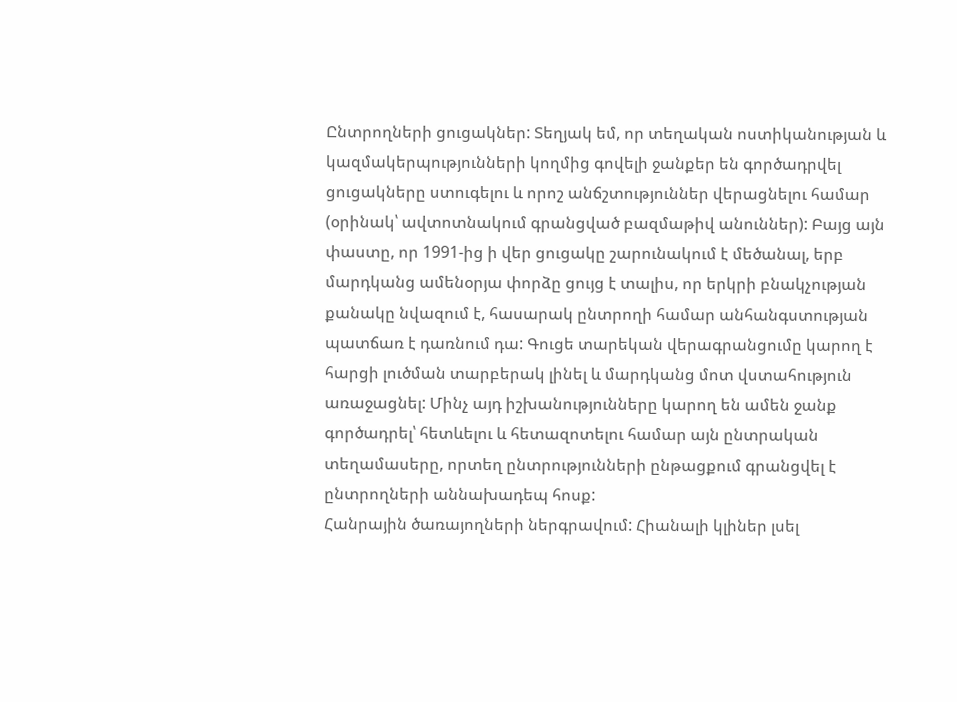Ընտրողների ցուցակներ: Տեղյակ եմ, որ տեղական ոստիկանության և կազմակերպությունների կողմից գովելի ջանքեր են գործադրվել ցուցակները ստուգելու և որոշ անճշտություններ վերացնելու համար (օրինակ՝ ավտոտնակում գրանցված բազմաթիվ անուններ): Բայց այն փաստը, որ 1991-ից ի վեր ցուցակը շարունակում է մեծանալ, երբ մարդկանց ամենօրյա փորձը ցույց է տալիս, որ երկրի բնակչության քանակը նվազում է, հասարակ ընտրողի համար անհանգստության պատճառ է դառնում դա: Գուցե տարեկան վերագրանցումը կարող է հարցի լուծման տարբերակ լինել և մարդկանց մոտ վստահություն առաջացնել: Մինչ այդ իշխանությունները կարող են ամեն ջանք գործադրել՝ հետևելու և հետազոտելու համար այն ընտրական տեղամասերը, որտեղ ընտրությունների ընթացքում գրանցվել է ընտրողների աննախադեպ հոսք:
Հանրային ծառայողների ներգրավում: Հիանալի կլիներ լսել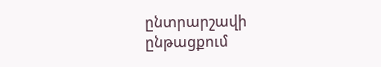ընտրարշավի ընթացքում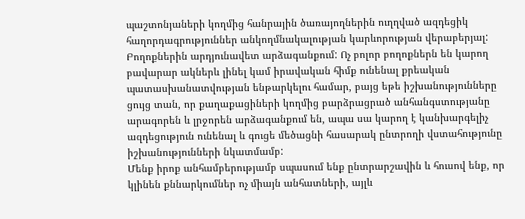պաշտոնյաների կողմից հանրային ծառայողներին ուղղված ազդեցիկ հաղորդագրություններ անկողմնակալության կարևորության վերաբերյալ:
Բողոքներին արդյունավետ արձագանքում: Ոչ բոլոր բողոքներն են կարող բավարար ակներև լինել կամ իրավական հիմք ունենալ քրեական պատասխանատվության ենթարկելու համար, բայց եթե իշխանությունները ցույց տան, որ քաղաքացիների կողմից բարձրացրած անհանգստությանը արագորեն և լրջորեն արձագանքում են, ապա սա կարող է կանխարգելիչ ազդեցություն ունենալ և գուցե մեծացնի հասարակ ընտրողի վստահությունը իշխանությունների նկատմամբ:
Մենք իրոք անհամբերությամբ սպասում ենք ընտրարշավին և հուսով ենք, որ կլինեն քննարկումներ ոչ միայն անհատների, այլև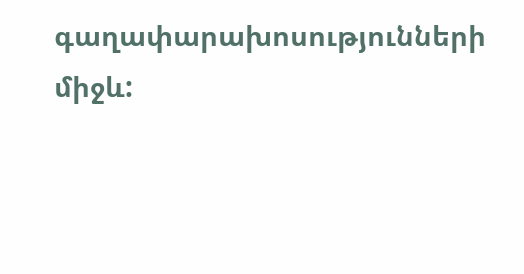գաղափարախոսությունների միջև: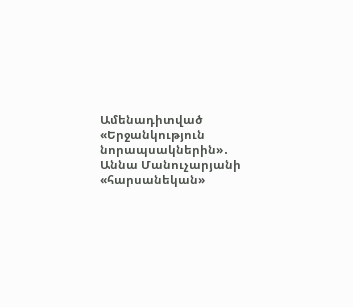Ամենադիտված
«Երջանկություն նորապսակներին»․ Աննա Մանուչարյանի «հարսանեկան»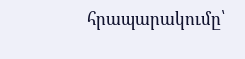հրապարակումը՝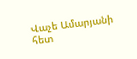Վաչե Ամարյանի հետ